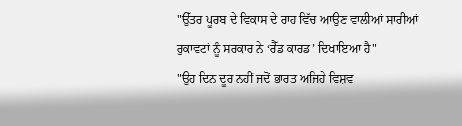"ਉੱਤਰ ਪੂਰਬ ਦੇ ਵਿਕਾਸ ਦੇ ਰਾਹ ਵਿੱਚ ਆਉਣ ਵਾਲੀਆਂ ਸਾਰੀਆਂ ਰੁਕਾਵਟਾਂ ਨੂੰ ਸਰਕਾਰ ਨੇ ‘ਰੈੱਡ ਕਾਰਡ’ ਦਿਖਾਇਆ ਹੈ"
"ਉਹ ਦਿਨ ਦੂਰ ਨਹੀਂ ਜਦੋਂ ਭਾਰਤ ਅਜਿਹੇ ਵਿਸ਼ਵ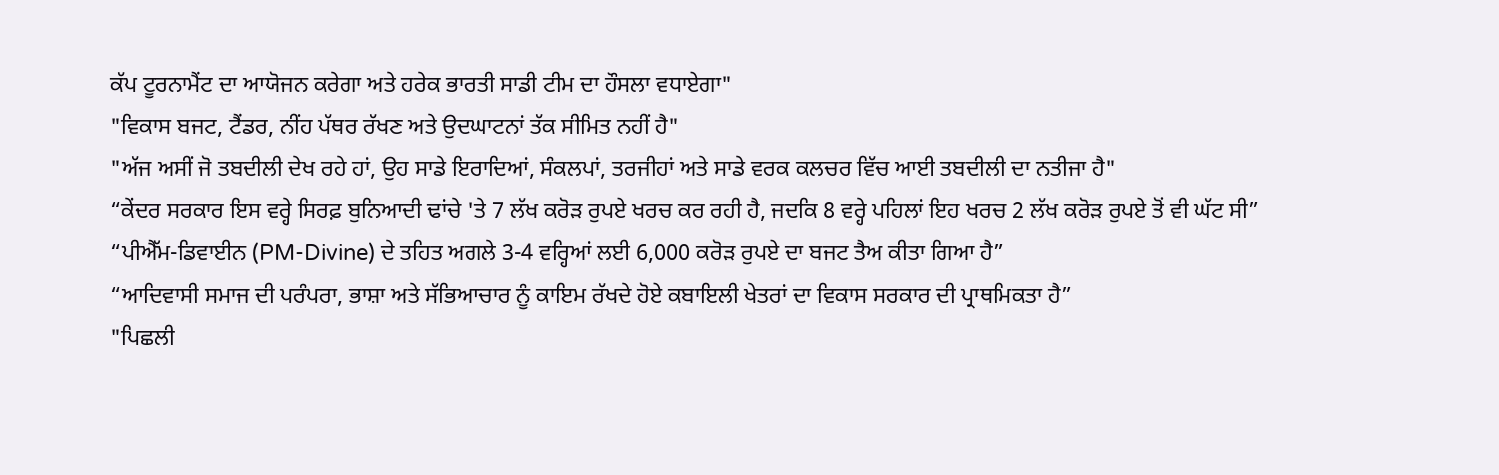ਕੱਪ ਟੂਰਨਾਮੈਂਟ ਦਾ ਆਯੋਜਨ ਕਰੇਗਾ ਅਤੇ ਹਰੇਕ ਭਾਰਤੀ ਸਾਡੀ ਟੀਮ ਦਾ ਹੌਸਲਾ ਵਧਾਏਗਾ"
"ਵਿਕਾਸ ਬਜਟ, ਟੈਂਡਰ, ਨੀਂਹ ਪੱਥਰ ਰੱਖਣ ਅਤੇ ਉਦਘਾਟਨਾਂ ਤੱਕ ਸੀਮਿਤ ਨਹੀਂ ਹੈ"
"ਅੱਜ ਅਸੀਂ ਜੋ ਤਬਦੀਲੀ ਦੇਖ ਰਹੇ ਹਾਂ, ਉਹ ਸਾਡੇ ਇਰਾਦਿਆਂ, ਸੰਕਲਪਾਂ, ਤਰਜੀਹਾਂ ਅਤੇ ਸਾਡੇ ਵਰਕ ਕਲਚਰ ਵਿੱਚ ਆਈ ਤਬਦੀਲੀ ਦਾ ਨਤੀਜਾ ਹੈ"
“ਕੇਂਦਰ ਸਰਕਾਰ ਇਸ ਵਰ੍ਹੇ ਸਿਰਫ਼ ਬੁਨਿਆਦੀ ਢਾਂਚੇ 'ਤੇ 7 ਲੱਖ ਕਰੋੜ ਰੁਪਏ ਖਰਚ ਕਰ ਰਹੀ ਹੈ, ਜਦਕਿ 8 ਵਰ੍ਹੇ ਪਹਿਲਾਂ ਇਹ ਖਰਚ 2 ਲੱਖ ਕਰੋੜ ਰੁਪਏ ਤੋਂ ਵੀ ਘੱਟ ਸੀ”
“ਪੀਐੱਮ-ਡਿਵਾਈਨ (PM-Divine) ਦੇ ਤਹਿਤ ਅਗਲੇ 3-4 ਵਰ੍ਹਿਆਂ ਲਈ 6,000 ਕਰੋੜ ਰੁਪਏ ਦਾ ਬਜਟ ਤੈਅ ਕੀਤਾ ਗਿਆ ਹੈ”
“ਆਦਿਵਾਸੀ ਸਮਾਜ ਦੀ ਪਰੰਪਰਾ, ਭਾਸ਼ਾ ਅਤੇ ਸੱਭਿਆਚਾਰ ਨੂੰ ਕਾਇਮ ਰੱਖਦੇ ਹੋਏ ਕਬਾਇਲੀ ਖੇਤਰਾਂ ਦਾ ਵਿਕਾਸ ਸਰਕਾਰ ਦੀ ਪ੍ਰਾਥਮਿਕਤਾ ਹੈ”
"ਪਿਛਲੀ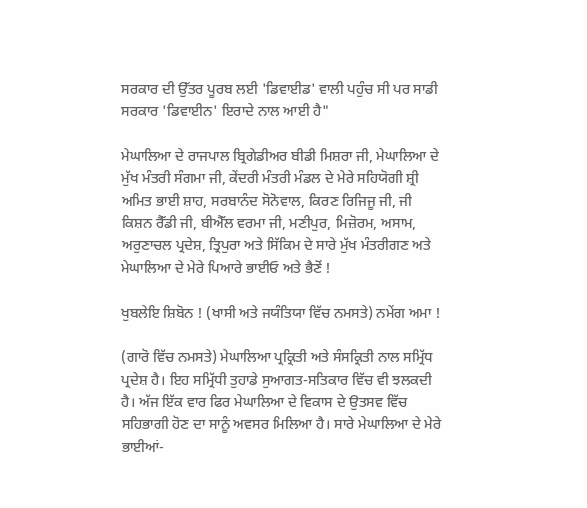ਸਰਕਾਰ ਦੀ ਉੱਤਰ ਪੂਰਬ ਲਈ 'ਡਿਵਾਈਡ' ਵਾਲੀ ਪਹੁੰਚ ਸੀ ਪਰ ਸਾਡੀ ਸਰਕਾਰ 'ਡਿਵਾਈਨ' ਇਰਾਦੇ ਨਾਲ ਆਈ ਹੈ"

ਮੇਘਾਲਿਆ ਦੇ ਰਾਜਪਾਲ ਬ੍ਰਿਗੇਡੀਅਰ ਬੀਡੀ ਮਿਸ਼ਰਾ ਜੀ, ਮੇਘਾਲਿਆ ਦੇ ਮੁੱਖ ਮੰਤਰੀ ਸੰਗਮਾ ਜੀ, ਕੇਂਦਰੀ ਮੰਤਰੀ ਮੰਡਲ ਦੇ ਮੇਰੇ ਸਹਿਯੋਗੀ ਸ਼੍ਰੀ ਅਮਿਤ ਭਾਈ ਸ਼ਾਹ, ਸਰਬਾਨੰਦ ਸੋਨੋਵਾਲ, ਕਿਰਣ ਰਿਜਿਜੂ ਜੀ, ਜੀ ਕਿਸ਼ਨ ਰੈੱਡੀ ਜੀ, ਬੀਐੱਲ ਵਰਮਾ ਜੀ, ਮਣੀਪੁਰ, ਮਿਜ਼ੋਰਮ, ਅਸਾਮ, ਅਰੁਣਾਚਲ ਪ੍ਰਦੇਸ਼, ਤ੍ਰਿਪੁਰਾ ਅਤੇ ਸਿੱਕਿਮ ਦੇ ਸਾਰੇ ਮੁੱਖ ਮੰਤਰੀਗਣ ਅਤੇ ਮੇਘਾਲਿਆ ਦੇ ਮੇਰੇ ਪਿਆਰੇ ਭਾਈਓ ਅਤੇ ਭੈਣੋਂ !

ਖੁਬਲੇਇ ਸ਼ਿਬੋਨ ! (ਖਾਸੀ ਅਤੇ ਜਯੰਤਿਯਾ ਵਿੱਚ ਨਮਸਤੇ) ਨਮੇਂਗ ਅਮਾ !

(ਗਾਰੋ ਵਿੱਚ ਨਮਸਤੇ) ਮੇਘਾਲਿਆ ਪ੍ਰਕ੍ਰਿਤੀ ਅਤੇ ਸੰਸਕ੍ਰਿਤੀ ਨਾਲ ਸਮ੍ਰਿੱਧ ਪ੍ਰਦੇਸ਼ ਹੈ। ਇਹ ਸਮ੍ਰਿੱਧੀ ਤੁਹਾਡੇ ਸੁਆਗਤ-ਸਤਿਕਾਰ ਵਿੱਚ ਵੀ ਝਲਕਦੀ ਹੈ। ਅੱਜ ਇੱਕ ਵਾਰ ਫਿਰ ਮੇਘਾਲਿਆ ਦੇ ਵਿਕਾਸ ਦੇ ਉਤਸਵ ਵਿੱਚ ਸਹਿਭਾਗੀ ਹੋਣ ਦਾ ਸਾਨੂੰ ਅਵਸਰ ਮਿਲਿਆ ਹੈ। ਸਾਰੇ ਮੇਘਾਲਿਆ ਦੇ ਮੇਰੇ ਭਾਈਆਂ-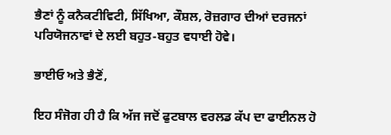ਭੈਣਾਂ ਨੂੰ ਕਨੈਕਟੀਵਿਟੀ, ਸਿੱਖਿਆ, ਕੌਸ਼ਲ, ਰੋਜ਼ਗਾਰ ਦੀਆਂ ਦਰਜਨਾਂ ਪਰਿਯੋਜਨਾਵਾਂ ਦੇ ਲਈ ਬਹੁਤ-ਬਹੁਤ ਵਧਾਈ ਹੋਵੇ।

ਭਾਈਓ ਅਤੇ ਭੈਣੋਂ,

ਇਹ ਸੰਜੋਗ ਹੀ ਹੈ ਕਿ ਅੱਜ ਜਦੋਂ ਫੁਟਬਾਲ ਵਰਲਡ ਕੱਪ ਦਾ ਫਾਈਨਲ ਹੋ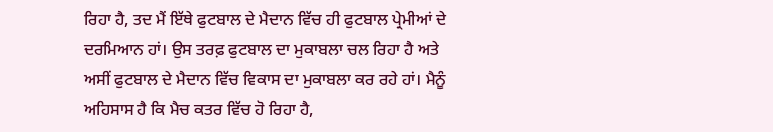ਰਿਹਾ ਹੈ, ਤਦ ਮੈਂ ਇੱਥੇ ਫੁਟਬਾਲ ਦੇ ਮੈਦਾਨ ਵਿੱਚ ਹੀ ਫੁਟਬਾਲ ਪ੍ਰੇਮੀਆਂ ਦੇ ਦਰਮਿਆਨ ਹਾਂ। ਉਸ ਤਰਫ਼ ਫੁਟਬਾਲ ਦਾ ਮੁਕਾਬਲਾ ਚਲ ਰਿਹਾ ਹੈ ਅਤੇ ਅਸੀਂ ਫੁਟਬਾਲ ਦੇ ਮੈਦਾਨ ਵਿੱਚ ਵਿਕਾਸ ਦਾ ਮੁਕਾਬਲਾ ਕਰ ਰਹੇ ਹਾਂ। ਮੈਨੂੰ ਅਹਿਸਾਸ ਹੈ ਕਿ ਮੈਚ ਕਤਰ ਵਿੱਚ ਹੋ ਰਿਹਾ ਹੈ,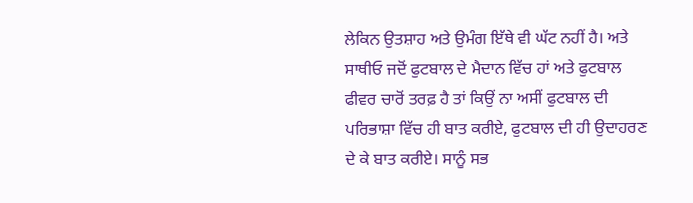ਲੇਕਿਨ ਉਤਸ਼ਾਹ ਅਤੇ ਉਮੰਗ ਇੱਥੇ ਵੀ ਘੱਟ ਨਹੀਂ ਹੈ। ਅਤੇ ਸਾਥੀਓ ਜਦੋਂ ਫੁਟਬਾਲ ਦੇ ਮੈਦਾਨ ਵਿੱਚ ਹਾਂ ਅਤੇ ਫੁਟਬਾਲ ਫੀਵਰ ਚਾਰੋਂ ਤਰਫ਼ ਹੈ ਤਾਂ ਕਿਉਂ ਨਾ ਅਸੀਂ ਫੁਟਬਾਲ ਦੀ ਪਰਿਭਾਸ਼ਾ ਵਿੱਚ ਹੀ ਬਾਤ ਕਰੀਏ, ਫੁਟਬਾਲ ਦੀ ਹੀ ਉਦਾਹਰਣ ਦੇ ਕੇ ਬਾਤ ਕਰੀਏ। ਸਾਨੂੰ ਸਭ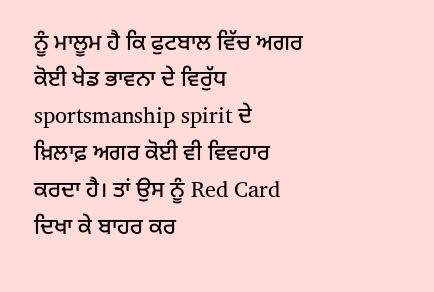ਨੂੰ ਮਾਲੂਮ ਹੈ ਕਿ ਫੁਟਬਾਲ ਵਿੱਚ ਅਗਰ ਕੋਈ ਖੇਡ ਭਾਵਨਾ ਦੇ ਵਿਰੁੱਧ sportsmanship spirit ਦੇ ਖ਼ਿਲਾਫ਼ ਅਗਰ ਕੋਈ ਵੀ ਵਿਵਹਾਰ ਕਰਦਾ ਹੈ। ਤਾਂ ਉਸ ਨੂੰ Red Card ਦਿਖਾ ਕੇ ਬਾਹਰ ਕਰ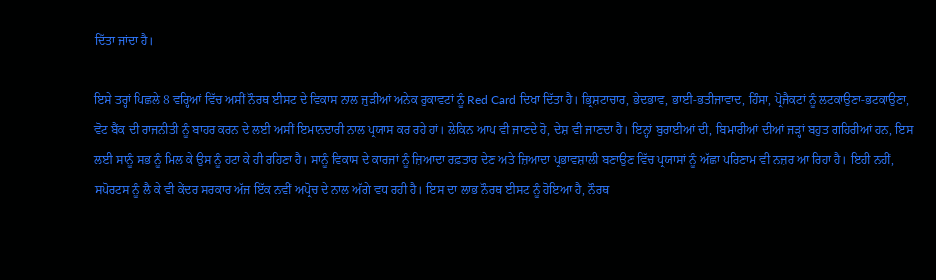ਦਿੱਤਾ ਜਾਂਦਾ ਹੈ।

ਇਸੇ ਤਰ੍ਹਾਂ ਪਿਛਲੇ 8 ਵਰ੍ਹਿਆਂ ਵਿੱਚ ਅਸੀਂ ਨੌਰਥ ਈਸਟ ਦੇ ਵਿਕਾਸ ਨਾਲ ਜੁੜੀਆਂ ਅਨੇਕ ਰੁਕਾਵਟਾਂ ਨੂੰ Red Card ਦਿਖਾ ਦਿੱਤਾ ਹੈ। ਭ੍ਰਿਸ਼ਟਾਚਾਰ, ਭੇਦਭਾਵ, ਭਾਈ-ਭਤੀਜਾਵਾਦ, ਹਿੰਸਾ, ਪ੍ਰੋਜੈਕਟਾਂ ਨੂੰ ਲਟਕਾਉਣਾ-ਭਟਕਾਉਣਾ, ਵੋਟ ਬੈਂਕ ਦੀ ਰਾਜਨੀਤੀ ਨੂੰ ਬਾਹਰ ਕਰਨ ਦੇ ਲਈ ਅਸੀਂ ਇਮਾਨਦਾਰੀ ਨਾਲ ਪ੍ਰਯਾਸ ਕਰ ਰਹੇ ਹਾਂ। ਲੇਕਿਨ ਆਪ ਵੀ ਜਾਣਦੇ ਹੋ, ਦੇਸ਼ ਵੀ ਜਾਣਦਾ ਹੈ। ਇਨ੍ਹਾਂ ਬੁਰਾਈਆਂ ਦੀ, ਬਿਮਾਰੀਆਂ ਦੀਆਂ ਜੜ੍ਹਾਂ ਬਹੁਤ ਗਹਿਰੀਆਂ ਹਨ, ਇਸ ਲਈ ਸਾਨੂੰ ਸਭ ਨੂੰ ਮਿਲ ਕੇ ਉਸ ਨੂੰ ਹਟਾ ਕੇ ਹੀ ਰਹਿਣਾ ਹੈ। ਸਾਨੂੰ ਵਿਕਾਸ ਦੇ ਕਾਰਜਾਂ ਨੂੰ ਜ਼ਿਆਦਾ ਰਫ਼ਤਾਰ ਦੇਣ ਅਤੇ ਜ਼ਿਆਦਾ ਪ੍ਰਭਾਵਸ਼ਾਲੀ ਬਣਾਉਣ ਵਿੱਚ ਪ੍ਰਯਾਸਾਂ ਨੂੰ ਅੱਛਾ ਪਰਿਣਾਮ ਵੀ ਨਜ਼ਰ ਆ ਰਿਹਾ ਹੈ। ਇਹੀ ਨਹੀਂ, ਸਪੋਰਟਸ ਨੂੰ ਲੈ ਕੇ ਵੀ ਕੇਂਦਰ ਸਰਕਾਰ ਅੱਜ ਇੱਕ ਨਵੀਂ ਅਪ੍ਰੋਚ ਦੇ ਨਾਲ ਅੱਗੇ ਵਧ ਰਹੀ ਹੈ। ਇਸ ਦਾ ਲਾਭ ਨੌਰਥ ਈਸਟ ਨੂੰ ਹੋਇਆ ਹੈ, ਨੌਰਥ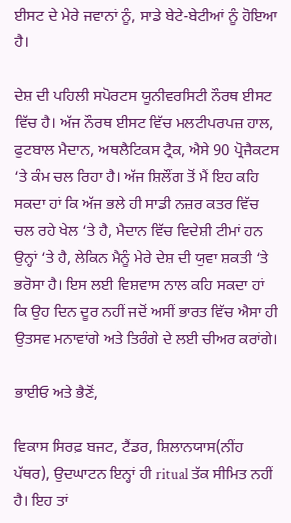ਈਸਟ ਦੇ ਮੇਰੇ ਜਵਾਨਾਂ ਨੂੰ, ਸਾਡੇ ਬੇਟੇ-ਬੇਟੀਆਂ ਨੂੰ ਹੋਇਆ ਹੈ।

ਦੇਸ਼ ਦੀ ਪਹਿਲੀ ਸਪੋਰਟਸ ਯੂਨੀਵਰਸਿਟੀ ਨੌਰਥ ਈਸਟ ਵਿੱਚ ਹੈ। ਅੱਜ ਨੌਰਥ ਈਸਟ ਵਿੱਚ ਮਲਟੀਪਰਪਜ਼ ਹਾਲ, ਫੁਟਬਾਲ ਮੈਦਾਨ, ਅਥਲੈਟਿਕਸ ਟ੍ਰੈਕ, ਐਸੇ 90 ਪ੍ਰੋਜੈਕਟਸ ‘ਤੇ ਕੰਮ ਚਲ ਰਿਹਾ ਹੈ। ਅੱਜ ਸ਼ਿਲੌਂਗ ਤੋਂ ਮੈਂ ਇਹ ਕਹਿ ਸਕਦਾ ਹਾਂ ਕਿ ਅੱਜ ਭਲੇ ਹੀ ਸਾਡੀ ਨਜ਼ਰ ਕਤਰ ਵਿੱਚ ਚਲ ਰਹੇ ਖੇਲ ‘ਤੇ ਹੈ, ਮੈਦਾਨ ਵਿੱਚ ਵਿਦੇਸ਼ੀ ਟੀਮਾਂ ਹਨ ਉਨ੍ਹਾਂ ‘ਤੇ ਹੈ, ਲੇਕਿਨ ਮੈਨੂੰ ਮੇਰੇ ਦੇਸ਼ ਦੀ ਯੁਵਾ ਸ਼ਕਤੀ ‘ਤੇ ਭਰੋਸਾ ਹੈ। ਇਸ ਲਈ ਵਿਸ਼ਵਾਸ ਨਾਲ ਕਹਿ ਸਕਦਾ ਹਾਂ ਕਿ ਉਹ ਦਿਨ ਦੂਰ ਨਹੀਂ ਜਦੋਂ ਅਸੀਂ ਭਾਰਤ ਵਿੱਚ ਐਸਾ ਹੀ ਉਤਸਵ ਮਨਾਵਾਂਗੇ ਅਤੇ ਤਿਰੰਗੇ ਦੇ ਲਈ ਚੀਅਰ ਕਰਾਂਗੇ।

ਭਾਈਓ ਅਤੇ ਭੈਣੋਂ,

ਵਿਕਾਸ ਸਿਰਫ਼ ਬਜਟ, ਟੈਂਡਰ, ਸ਼ਿਲਾਨਯਾਸ(ਨੀਂਹ ਪੱਥਰ), ਉਦਘਾਟਨ ਇਨ੍ਹਾਂ ਹੀ ritual ਤੱਕ ਸੀਮਿਤ ਨਹੀਂ ਹੈ। ਇਹ ਤਾਂ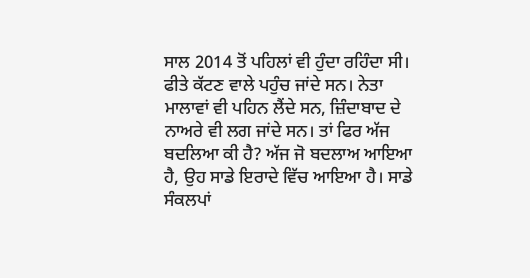ਸਾਲ 2014 ਤੋਂ ਪਹਿਲਾਂ ਵੀ ਹੁੰਦਾ ਰਹਿੰਦਾ ਸੀ। ਫੀਤੇ ਕੱਟਣ ਵਾਲੇ ਪਹੁੰਚ ਜਾਂਦੇ ਸਨ। ਨੇਤਾ ਮਾਲਾਵਾਂ ਵੀ ਪਹਿਨ ਲੈਂਦੇ ਸਨ, ਜ਼ਿੰਦਾਬਾਦ ਦੇ ਨਾਅਰੇ ਵੀ ਲਗ ਜਾਂਦੇ ਸਨ। ਤਾਂ ਫਿਰ ਅੱਜ ਬਦਲਿਆ ਕੀ ਹੈ? ਅੱਜ ਜੋ ਬਦਲਾਅ ਆਇਆ ਹੈ, ਉਹ ਸਾਡੇ ਇਰਾਦੇ ਵਿੱਚ ਆਇਆ ਹੈ। ਸਾਡੇ ਸੰਕਲਪਾਂ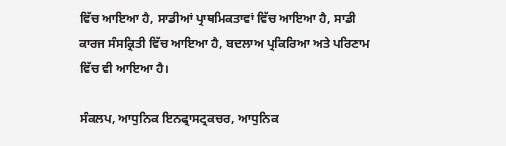ਵਿੱਚ ਆਇਆ ਹੈ, ਸਾਡੀਆਂ ਪ੍ਰਾਥਮਿਕਤਾਵਾਂ ਵਿੱਚ ਆਇਆ ਹੈ, ਸਾਡੀ ਕਾਰਜ ਸੰਸਕ੍ਰਿਤੀ ਵਿੱਚ ਆਇਆ ਹੈ, ਬਦਲਾਅ ਪ੍ਰਕਿਰਿਆ ਅਤੇ ਪਰਿਣਾਮ ਵਿੱਚ ਵੀ ਆਇਆ ਹੈ।

ਸੰਕਲਪ, ਆਧੁਨਿਕ ਇਨਫ੍ਰਾਸਟ੍ਰਕਚਰ, ਆਧੁਨਿਕ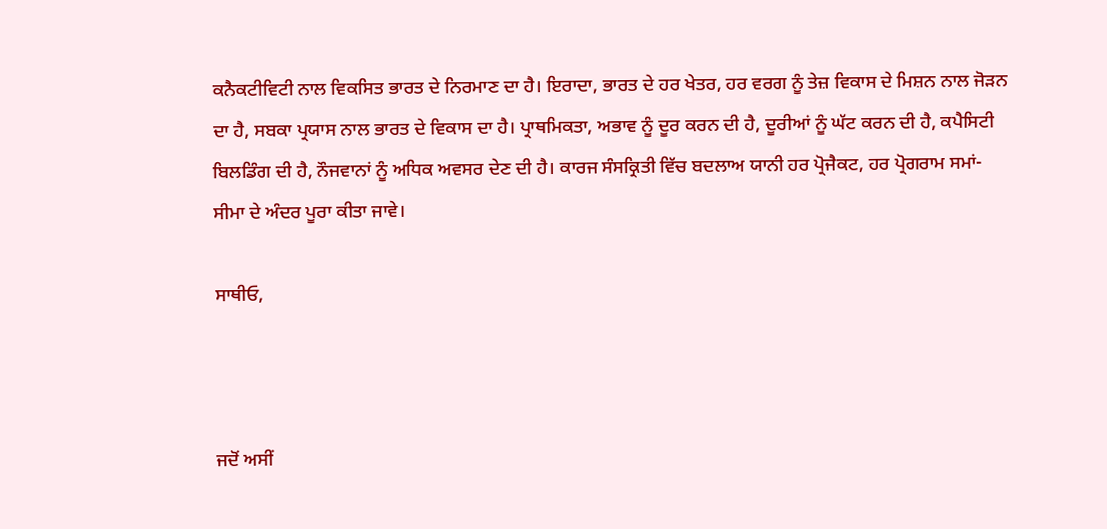ਕਨੈਕਟੀਵਿਟੀ ਨਾਲ ਵਿਕਸਿਤ ਭਾਰਤ ਦੇ ਨਿਰਮਾਣ ਦਾ ਹੈ। ਇਰਾਦਾ, ਭਾਰਤ ਦੇ ਹਰ ਖੇਤਰ, ਹਰ ਵਰਗ ਨੂੰ ਤੇਜ਼ ਵਿਕਾਸ ਦੇ ਮਿਸ਼ਨ ਨਾਲ ਜੋੜਨ ਦਾ ਹੈ, ਸਬਕਾ ਪ੍ਰਯਾਸ ਨਾਲ ਭਾਰਤ ਦੇ ਵਿਕਾਸ ਦਾ ਹੈ। ਪ੍ਰਾਥਮਿਕਤਾ, ਅਭਾਵ ਨੂੰ ਦੂਰ ਕਰਨ ਦੀ ਹੈ, ਦੂਰੀਆਂ ਨੂੰ ਘੱਟ ਕਰਨ ਦੀ ਹੈ, ਕਪੈਸਿਟੀ ਬਿਲਡਿੰਗ ਦੀ ਹੈ, ਨੌਜਵਾਨਾਂ ਨੂੰ ਅਧਿਕ ਅਵਸਰ ਦੇਣ ਦੀ ਹੈ। ਕਾਰਜ ਸੰਸਕ੍ਰਿਤੀ ਵਿੱਚ ਬਦਲਾਅ ਯਾਨੀ ਹਰ ਪ੍ਰੋਜੈਕਟ, ਹਰ ਪ੍ਰੋਗਰਾਮ ਸਮਾਂ-ਸੀਮਾ ਦੇ ਅੰਦਰ ਪੂਰਾ ਕੀਤਾ ਜਾਵੇ।

ਸਾਥੀਓ,



ਜਦੋਂ ਅਸੀਂ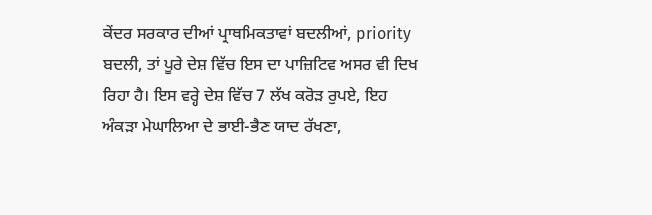ਕੇਂਦਰ ਸਰਕਾਰ ਦੀਆਂ ਪ੍ਰਾਥਮਿਕਤਾਵਾਂ ਬਦਲੀਆਂ, priority ਬਦਲੀ, ਤਾਂ ਪੂਰੇ ਦੇਸ਼ ਵਿੱਚ ਇਸ ਦਾ ਪਾਜ਼ਿਟਿਵ ਅਸਰ ਵੀ ਦਿਖ ਰਿਹਾ ਹੈ। ਇਸ ਵਰ੍ਹੇ ਦੇਸ਼ ਵਿੱਚ 7 ਲੱਖ ਕਰੋੜ ਰੁਪਏ, ਇਹ ਅੰਕੜਾ ਮੇਘਾਲਿਆ ਦੇ ਭਾਈ-ਭੈਣ ਯਾਦ ਰੱਖਣਾ,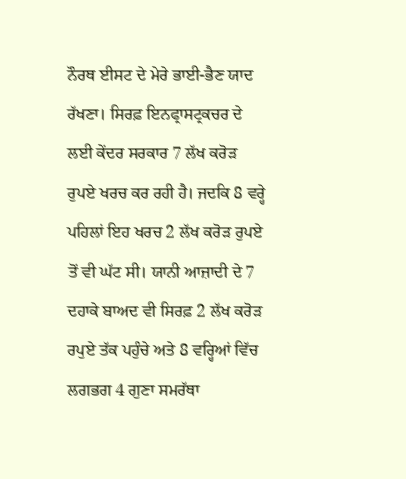ਨੌਰਥ ਈਸਟ ਦੇ ਮੇਰੇ ਭਾਈ-ਭੈਣ ਯਾਦ ਰੱਖਣਾ। ਸਿਰਫ਼ ਇਨਫ੍ਰਾਸਟ੍ਰਕਚਰ ਦੇ ਲਈ ਕੇਂਦਰ ਸਰਕਾਰ 7 ਲੱਖ ਕਰੋੜ ਰੁਪਏ ਖਰਚ ਕਰ ਰਹੀ ਹੈ। ਜਦਕਿ 8 ਵਰ੍ਹੇ ਪਹਿਲਾਂ ਇਹ ਖਰਚ 2 ਲੱਖ ਕਰੋੜ ਰੁਪਏ ਤੋਂ ਵੀ ਘੱਟ ਸੀ। ਯਾਨੀ ਆਜ਼ਾਦੀ ਦੇ 7 ਦਹਾਕੇ ਬਾਅਦ ਵੀ ਸਿਰਫ਼ 2 ਲੱਖ ਕਰੋੜ ਰਪੁਏ ਤੱਕ ਪਹੁੰਚੇ ਅਤੇ 8 ਵਰ੍ਹਿਆਂ ਵਿੱਚ ਲਗਭਗ 4 ਗੁਣਾ ਸਮਰੱਥਾ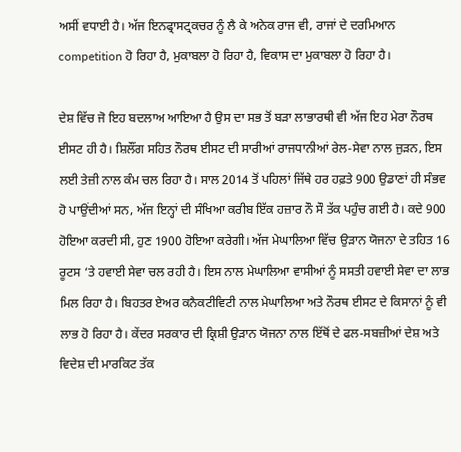ਅਸੀਂ ਵਧਾਈ ਹੈ। ਅੱਜ ਇਨਫ੍ਰਾਸਟ੍ਰਕਚਰ ਨੂੰ ਲੈ ਕੇ ਅਨੇਕ ਰਾਜ ਵੀ, ਰਾਜਾਂ ਦੇ ਦਰਮਿਆਨ competition ਹੋ ਰਿਹਾ ਹੈ, ਮੁਕਾਬਲਾ ਹੋ ਰਿਹਾ ਹੈ, ਵਿਕਾਸ ਦਾ ਮੁਕਾਬਲਾ ਹੋ ਰਿਹਾ ਹੈ।

ਦੇਸ਼ ਵਿੱਚ ਜੋ ਇਹ ਬਦਲਾਅ ਆਇਆ ਹੈ ਉਸ ਦਾ ਸਭ ਤੋਂ ਬੜਾ ਲਾਭਾਰਥੀ ਵੀ ਅੱਜ ਇਹ ਮੇਰਾ ਨੌਰਥ ਈਸਟ ਹੀ ਹੈ। ਸ਼ਿਲੌਂਗ ਸਹਿਤ ਨੌਰਥ ਈਸਟ ਦੀ ਸਾਰੀਆਂ ਰਾਜਧਾਨੀਆਂ ਰੇਲ-ਸੇਵਾ ਨਾਲ ਜੁੜਨ, ਇਸ ਲਈ ਤੇਜ਼ੀ ਨਾਲ ਕੰਮ ਚਲ ਰਿਹਾ ਹੈ। ਸਾਲ 2014 ਤੋਂ ਪਹਿਲਾਂ ਜਿੱਥੇ ਹਰ ਹਫ਼ਤੇ 900 ਉਡਾਣਾਂ ਹੀ ਸੰਭਵ ਹੋ ਪਾਉਂਦੀਆਂ ਸਨ, ਅੱਜ ਇਨ੍ਹਾਂ ਦੀ ਸੰਖਿਆ ਕਰੀਬ ਇੱਕ ਹਜ਼ਾਰ ਨੌ ਸੌ ਤੱਕ ਪਹੁੰਚ ਗਈ ਹੈ। ਕਦੇ 900 ਹੋਇਆ ਕਰਦੀ ਸੀ, ਹੁਣ 1900 ਹੋਇਆ ਕਰੇਗੀ। ਅੱਜ ਮੇਘਾਲਿਆ ਵਿੱਚ ਉੜਾਨ ਯੋਜਨਾ ਦੇ ਤਹਿਤ 16 ਰੂਟਸ ‘ਤੇ ਹਵਾਈ ਸੇਵਾ ਚਲ ਰਹੀ ਹੈ। ਇਸ ਨਾਲ ਮੇਘਾਲਿਆ ਵਾਸੀਆਂ ਨੂੰ ਸਸਤੀ ਹਵਾਈ ਸੇਵਾ ਦਾ ਲਾਭ ਮਿਲ ਰਿਹਾ ਹੈ। ਬਿਹਤਰ ਏਅਰ ਕਨੈਕਟੀਵਿਟੀ ਨਾਲ ਮੇਘਾਲਿਆ ਅਤੇ ਨੌਰਥ ਈਸਟ ਦੇ ਕਿਸਾਨਾਂ ਨੂੰ ਵੀ ਲਾਭ ਹੋ ਰਿਹਾ ਹੈ। ਕੇਂਦਰ ਸਰਕਾਰ ਦੀ ਕ੍ਰਿਸ਼ੀ ਉੜਾਨ ਯੋਜਨਾ ਨਾਲ ਇੱਥੋਂ ਦੇ ਫਲ-ਸਬਜ਼ੀਆਂ ਦੇਸ਼ ਅਤੇ ਵਿਦੇਸ਼ ਦੀ ਮਾਰਕਿਟ ਤੱਕ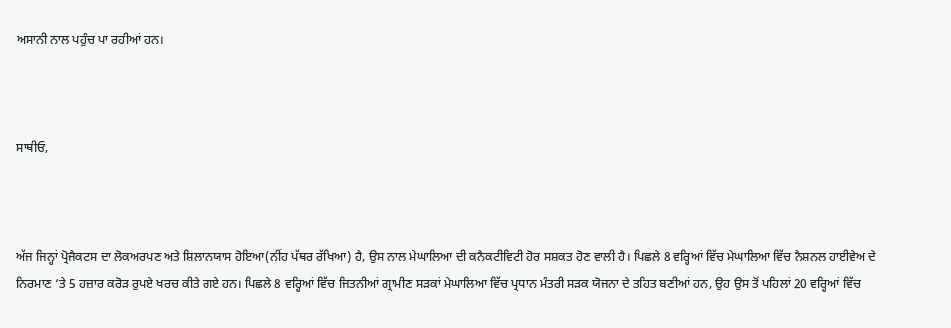ਅਸਾਨੀ ਨਾਲ ਪਹੁੰਚ ਪਾ ਰਹੀਆਂ ਹਨ।



ਸਾਥੀਓ,



ਅੱਜ ਜਿਨ੍ਹਾਂ ਪ੍ਰੋਜੈਕਟਸ ਦਾ ਲੋਕਅਰਪਣ ਅਤੇ ਸ਼ਿਲਾਨਯਾਸ ਹੋਇਆ(ਨੀਂਹ ਪੱਥਰ ਰੱਖਿਆ) ਹੈ, ਉਸ ਨਾਲ ਮੇਘਾਲਿਆ ਦੀ ਕਨੈਕਟੀਵਿਟੀ ਹੋਰ ਸਸ਼ਕਤ ਹੋਣ ਵਾਲੀ ਹੈ। ਪਿਛਲੇ 8 ਵਰ੍ਹਿਆਂ ਵਿੱਚ ਮੇਘਾਲਿਆ ਵਿੱਚ ਨੈਸ਼ਨਲ ਹਾਈਵੇਅ ਦੇ ਨਿਰਮਾਣ ‘ਤੇ 5 ਹਜ਼ਾਰ ਕਰੋੜ ਰੁਪਏ ਖਰਚ ਕੀਤੇ ਗਏ ਹਨ। ਪਿਛਲੇ 8 ਵਰ੍ਹਿਆਂ ਵਿੱਚ ਜਿਤਨੀਆਂ ਗ੍ਰਾਮੀਣ ਸੜਕਾਂ ਮੇਘਾਲਿਆ ਵਿੱਚ ਪ੍ਰਧਾਨ ਮੰਤਰੀ ਸੜਕ ਯੋਜਨਾ ਦੇ ਤਹਿਤ ਬਣੀਆਂ ਹਨ, ਉਹ ਉਸ ਤੋਂ ਪਹਿਲਾਂ 20 ਵਰ੍ਹਿਆਂ ਵਿੱਚ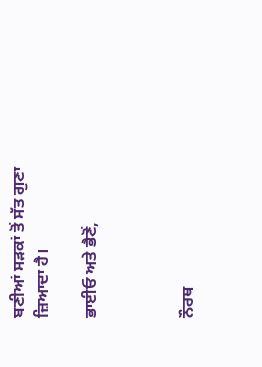ਬਣੀਆਂ ਸੜਕਾਂ ਤੋਂ ਸੱਤ ਗੁਣਾ ਜ਼ਿਆਦਾ ਹੈ।

ਭਾਈਓ ਅਤੇ ਭੈਣੋਂ,



ਨੌਰਥ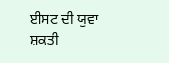ਈਸਟ ਦੀ ਯੁਵਾ ਸ਼ਕਤੀ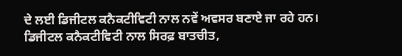ਦੇ ਲਈ ਡਿਜੀਟਲ ਕਨੈਕਟੀਵਿਟੀ ਨਾਲ ਨਵੇਂ ਅਵਸਰ ਬਣਾਏ ਜਾ ਰਹੇ ਹਨ। ਡਿਜੀਟਲ ਕਨੈਕਟੀਵਿਟੀ ਨਾਲ ਸਿਰਫ਼ ਬਾਤਚੀਤ,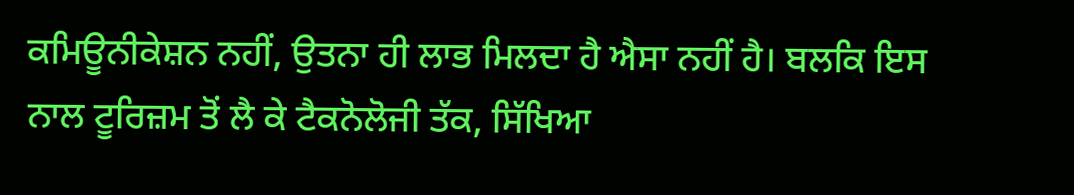ਕਮਿਊਨੀਕੇਸ਼ਨ ਨਹੀਂ, ਉਤਨਾ ਹੀ ਲਾਭ ਮਿਲਦਾ ਹੈ ਐਸਾ ਨਹੀਂ ਹੈ। ਬਲਕਿ ਇਸ ਨਾਲ ਟੂਰਿਜ਼ਮ ਤੋਂ ਲੈ ਕੇ ਟੈਕਨੋਲੋਜੀ ਤੱਕ, ਸਿੱਖਿਆ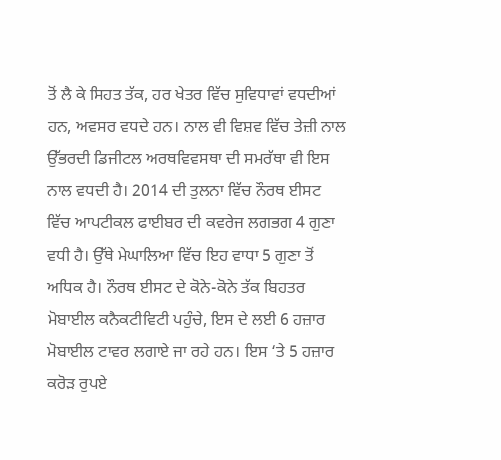ਤੋਂ ਲੈ ਕੇ ਸਿਹਤ ਤੱਕ, ਹਰ ਖੇਤਰ ਵਿੱਚ ਸੁਵਿਧਾਵਾਂ ਵਧਦੀਆਂ ਹਨ, ਅਵਸਰ ਵਧਦੇ ਹਨ। ਨਾਲ ਵੀ ਵਿਸ਼ਵ ਵਿੱਚ ਤੇਜ਼ੀ ਨਾਲ ਉੱਭਰਦੀ ਡਿਜੀਟਲ ਅਰਥਵਿਵਸਥਾ ਦੀ ਸਮਰੱਥਾ ਵੀ ਇਸ ਨਾਲ ਵਧਦੀ ਹੈ। 2014 ਦੀ ਤੁਲਨਾ ਵਿੱਚ ਨੌਰਥ ਈਸਟ ਵਿੱਚ ਆਪਟੀਕਲ ਫਾਈਬਰ ਦੀ ਕਵਰੇਜ ਲਗਭਗ 4 ਗੁਣਾ ਵਧੀ ਹੈ। ਉੱਥੇ ਮੇਘਾਲਿਆ ਵਿੱਚ ਇਹ ਵਾਧਾ 5 ਗੁਣਾ ਤੋਂ ਅਧਿਕ ਹੈ। ਨੌਰਥ ਈਸਟ ਦੇ ਕੋਨੇ-ਕੋਨੇ ਤੱਕ ਬਿਹਤਰ ਮੋਬਾਈਲ ਕਨੈਕਟੀਵਿਟੀ ਪਹੁੰਚੇ, ਇਸ ਦੇ ਲਈ 6 ਹਜ਼ਾਰ ਮੋਬਾਈਲ ਟਾਵਰ ਲਗਾਏ ਜਾ ਰਹੇ ਹਨ। ਇਸ ‘ਤੇ 5 ਹਜ਼ਾਰ ਕਰੋੜ ਰੁਪਏ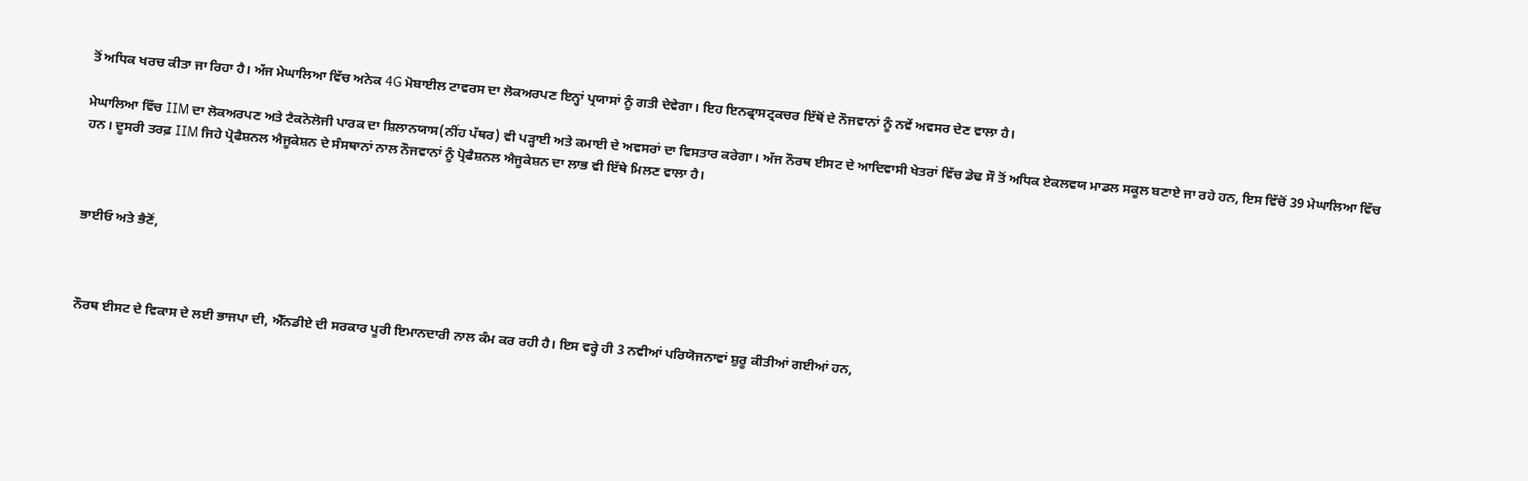ਤੋਂ ਅਧਿਕ ਖਰਚ ਕੀਤਾ ਜਾ ਰਿਹਾ ਹੈ। ਅੱਜ ਮੇਘਾਲਿਆ ਵਿੱਚ ਅਨੇਕ 4G ਮੋਬਾਈਲ ਟਾਵਰਸ ਦਾ ਲੋਕਅਰਪਣ ਇਨ੍ਹਾਂ ਪ੍ਰਯਾਸਾਂ ਨੂੰ ਗਤੀ ਦੇਵੇਗਾ। ਇਹ ਇਨਫ੍ਰਾਸਟ੍ਰਕਚਰ ਇੱਥੋਂ ਦੇ ਨੌਜਵਾਨਾਂ ਨੂੰ ਨਵੇਂ ਅਵਸਰ ਦੇਣ ਵਾਲਾ ਹੈ।

ਮੇਘਾਲਿਆ ਵਿੱਚ IIM ਦਾ ਲੋਕਅਰਪਣ ਅਤੇ ਟੈਕਨੋਲੋਜੀ ਪਾਰਕ ਦਾ ਸ਼ਿਲਾਨਯਾਸ(ਨੀਂਹ ਪੱਥਰ) ਵੀ ਪੜ੍ਹਾਈ ਅਤੇ ਕਮਾਈ ਦੇ ਅਵਸਰਾਂ ਦਾ ਵਿਸਤਾਰ ਕਰੇਗਾ। ਅੱਜ ਨੌਰਥ ਈਸਟ ਦੇ ਆਦਿਵਾਸੀ ਖੇਤਰਾਂ ਵਿੱਚ ਡੇਢ ਸੌ ਤੋਂ ਅਧਿਕ ਏਕਲਵਯ ਮਾਡਲ ਸਕੂਲ ਬਣਾਏ ਜਾ ਰਹੇ ਹਨ, ਇਸ ਵਿੱਚੋਂ 39 ਮੇਘਾਲਿਆ ਵਿੱਚ ਹਨ। ਦੂਸਰੀ ਤਰਫ਼ IIM ਜਿਹੇ ਪ੍ਰੋਫੈਸ਼ਨਲ ਐਜੂਕੇਸ਼ਨ ਦੇ ਸੰਸਥਾਨਾਂ ਨਾਲ ਨੌਜਵਾਨਾਂ ਨੂੰ ਪ੍ਰੋਫੈਸ਼ਨਲ ਐਜੂਕੇਸ਼ਨ ਦਾ ਲਾਭ ਵੀ ਇੱਥੇ ਮਿਲਣ ਵਾਲਾ ਹੈ।



ਭਾਈਓ ਅਤੇ ਭੈਣੋਂ,



ਨੌਰਥ ਈਸਟ ਦੇ ਵਿਕਾਸ ਦੇ ਲਈ ਭਾਜਪਾ ਦੀ, ਐੱਨਡੀਏ ਦੀ ਸਰਕਾਰ ਪੂਰੀ ਇਮਾਨਦਾਰੀ ਨਾਲ ਕੰਮ ਕਰ ਰਹੀ ਹੈ। ਇਸ ਵਰ੍ਹੇ ਹੀ 3 ਨਵੀਆਂ ਪਰਿਯੋਜਨਾਵਾਂ ਸ਼ੁਰੂ ਕੀਤੀਆਂ ਗਈਆਂ ਹਨ,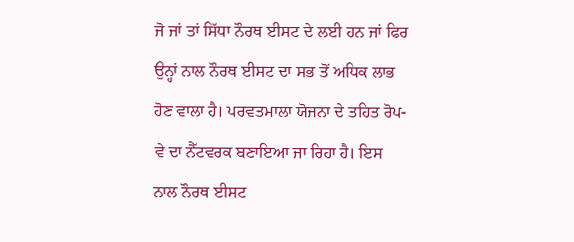ਜੋ ਜਾਂ ਤਾਂ ਸਿੱਧਾ ਨੌਰਥ ਈਸਟ ਦੇ ਲਈ ਹਨ ਜਾਂ ਫਿਰ ਉਨ੍ਹਾਂ ਨਾਲ ਨੌਰਥ ਈਸਟ ਦਾ ਸਭ ਤੋਂ ਅਧਿਕ ਲਾਭ ਹੋਣ ਵਾਲਾ ਹੈ। ਪਰਵਤਮਾਲਾ ਯੋਜਨਾ ਦੇ ਤਹਿਤ ਰੋਪ-ਵੇ ਦਾ ਨੈੱਟਵਰਕ ਬਣਾਇਆ ਜਾ ਰਿਹਾ ਹੈ। ਇਸ ਨਾਲ ਨੌਰਥ ਈਸਟ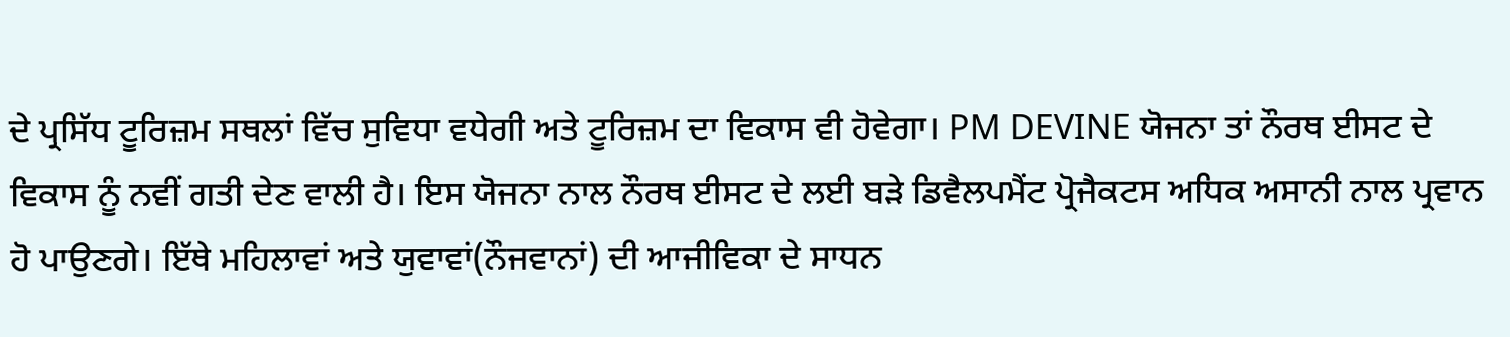ਦੇ ਪ੍ਰਸਿੱਧ ਟੂਰਿਜ਼ਮ ਸਥਲਾਂ ਵਿੱਚ ਸੁਵਿਧਾ ਵਧੇਗੀ ਅਤੇ ਟੂਰਿਜ਼ਮ ਦਾ ਵਿਕਾਸ ਵੀ ਹੋਵੇਗਾ। PM DEVINE ਯੋਜਨਾ ਤਾਂ ਨੌਰਥ ਈਸਟ ਦੇ ਵਿਕਾਸ ਨੂੰ ਨਵੀਂ ਗਤੀ ਦੇਣ ਵਾਲੀ ਹੈ। ਇਸ ਯੋਜਨਾ ਨਾਲ ਨੌਰਥ ਈਸਟ ਦੇ ਲਈ ਬੜੇ ਡਿਵੈਲਪਮੈਂਟ ਪ੍ਰੋਜੈਕਟਸ ਅਧਿਕ ਅਸਾਨੀ ਨਾਲ ਪ੍ਰਵਾਨ ਹੋ ਪਾਉਣਗੇ। ਇੱਥੇ ਮਹਿਲਾਵਾਂ ਅਤੇ ਯੁਵਾਵਾਂ(ਨੌਜਵਾਨਾਂ) ਦੀ ਆਜੀਵਿਕਾ ਦੇ ਸਾਧਨ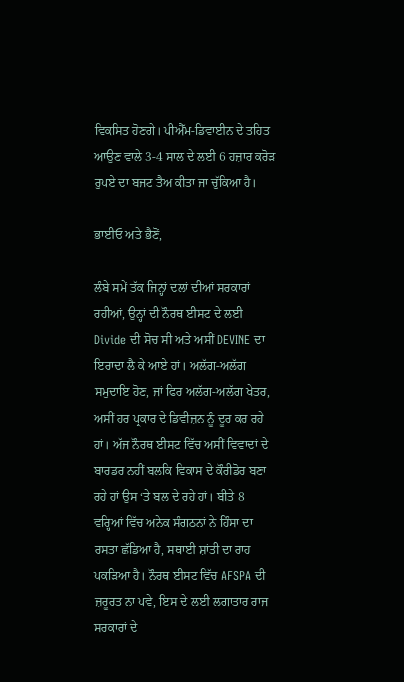ਵਿਕਸਿਤ ਹੋਣਗੇ। ਪੀਐੱਮ-ਡਿਵਾਈਨ ਦੇ ਤਹਿਤ ਆਉਣ ਵਾਲੇ 3-4 ਸਾਲ ਦੇ ਲਈ 6 ਹਜ਼ਾਰ ਕਰੋੜ ਰੁਪਏ ਦਾ ਬਜਟ ਤੈਅ ਕੀਤਾ ਜਾ ਚੁੱਕਿਆ ਹੈ।

ਭਾਈਓ ਅਤੇ ਭੈਣੋਂ,

ਲੰਬੇ ਸਮੇਂ ਤੱਕ ਜਿਨ੍ਹਾਂ ਦਲਾਂ ਦੀਆਂ ਸਰਕਾਰਾਂ ਰਹੀਆਂ, ਉਨ੍ਹਾਂ ਦੀ ਨੌਰਥ ਈਸਟ ਦੇ ਲਈ Divide ਦੀ ਸੋਚ ਸੀ ਅਤੇ ਅਸੀਂ DEVINE ਦਾ ਇਰਾਦਾ ਲੈ ਕੇ ਆਏ ਹਾਂ। ਅਲੱਗ-ਅਲੱਗ ਸਮੁਦਾਇ ਹੋਣ, ਜਾਂ ਫਿਰ ਅਲੱਗ-ਅਲੱਗ ਖੇਤਰ, ਅਸੀਂ ਹਰ ਪ੍ਰਕਾਰ ਦੇ ਡਿਵੀਜ਼ਨ ਨੂੰ ਦੂਰ ਕਰ ਰਹੇ ਹਾਂ। ਅੱਜ ਨੌਰਥ ਈਸਟ ਵਿੱਚ ਅਸੀਂ ਵਿਵਾਦਾਂ ਦੇ ਬਾਰਡਰ ਨਹੀਂ ਬਲਕਿ ਵਿਕਾਸ ਦੇ ਕੌਰੀਡੋਰ ਬਣਾ ਰਹੇ ਹਾਂ ਉਸ ‘ਤੇ ਬਲ ਦੇ ਰਹੇ ਹਾਂ। ਬੀਤੇ 8 ਵਰ੍ਹਿਆਂ ਵਿੱਚ ਅਨੇਕ ਸੰਗਠਨਾਂ ਨੇ ਹਿੰਸਾ ਦਾ ਰਸਤਾ ਛੱਡਿਆ ਹੈ, ਸਥਾਈ ਸ਼ਾਂਤੀ ਦਾ ਰਾਹ ਪਕੜਿਆ ਹੈ। ਨੌਰਥ ਈਸਟ ਵਿੱਚ AFSPA ਦੀ ਜ਼ਰੂਰਤ ਨਾ ਪਵੇ, ਇਸ ਦੇ ਲਈ ਲਗਾਤਾਰ ਰਾਜ ਸਰਕਾਰਾਂ ਦੇ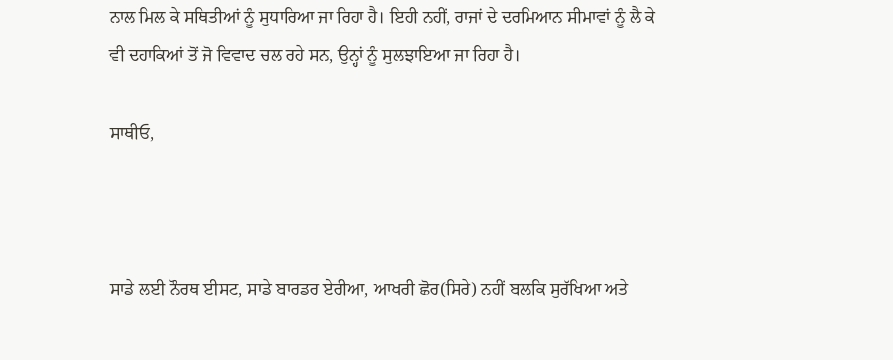ਨਾਲ ਮਿਲ ਕੇ ਸਥਿਤੀਆਂ ਨੂੰ ਸੁਧਾਰਿਆ ਜਾ ਰਿਹਾ ਹੈ। ਇਹੀ ਨਹੀਂ, ਰਾਜਾਂ ਦੇ ਦਰਮਿਆਨ ਸੀਮਾਵਾਂ ਨੂੰ ਲੈ ਕੇ ਵੀ ਦਹਾਕਿਆਂ ਤੋਂ ਜੋ ਵਿਵਾਦ ਚਲ ਰਹੇ ਸਨ, ਉਨ੍ਹਾਂ ਨੂੰ ਸੁਲਝਾਇਆ ਜਾ ਰਿਹਾ ਹੈ।

ਸਾਥੀਓ,



ਸਾਡੇ ਲਈ ਨੌਰਥ ਈਸਟ, ਸਾਡੇ ਬਾਰਡਰ ਏਰੀਆ, ਆਖਰੀ ਛੋਰ(ਸਿਰੇ) ਨਹੀਂ ਬਲਕਿ ਸੁਰੱਖਿਆ ਅਤੇ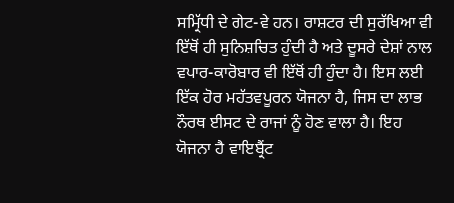ਸਮ੍ਰਿੱਧੀ ਦੇ ਗੇਟ-ਵੇ ਹਨ। ਰਾਸ਼ਟਰ ਦੀ ਸੁਰੱਖਿਆ ਵੀ ਇੱਥੋਂ ਹੀ ਸੁਨਿਸ਼ਚਿਤ ਹੁੰਦੀ ਹੈ ਅਤੇ ਦੂਸਰੇ ਦੇਸ਼ਾਂ ਨਾਲ ਵਪਾਰ-ਕਾਰੋਬਾਰ ਵੀ ਇੱਥੋਂ ਹੀ ਹੁੰਦਾ ਹੈ। ਇਸ ਲਈ ਇੱਕ ਹੋਰ ਮਹੱਤਵਪੂਰਨ ਯੋਜਨਾ ਹੈ, ਜਿਸ ਦਾ ਲਾਭ ਨੌਰਥ ਈਸਟ ਦੇ ਰਾਜਾਂ ਨੂੰ ਹੋਣ ਵਾਲਾ ਹੈ। ਇਹ ਯੋਜਨਾ ਹੈ ਵਾਇਬ੍ਰੈਂਟ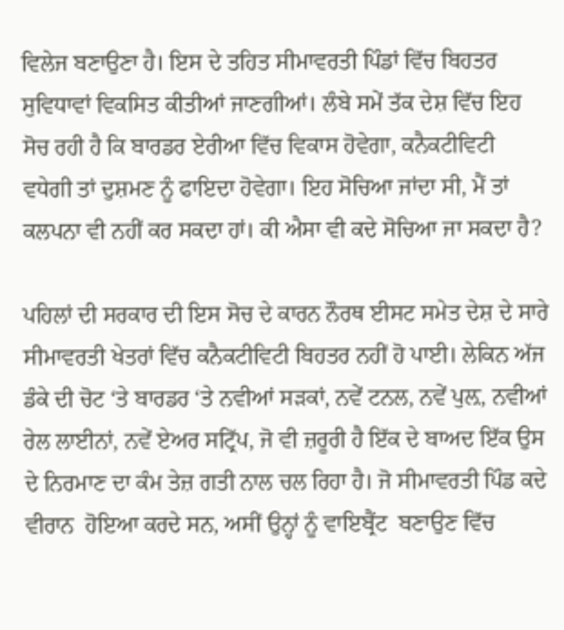ਵਿਲੇਜ ਬਣਾਉਣਾ ਹੈ। ਇਸ ਦੇ ਤਹਿਤ ਸੀਮਾਵਰਤੀ ਪਿੰਡਾਂ ਵਿੱਚ ਬਿਹਤਰ ਸੁਵਿਧਾਵਾਂ ਵਿਕਸਿਤ ਕੀਤੀਆਂ ਜਾਣਗੀਆਂ। ਲੰਬੇ ਸਮੇਂ ਤੱਕ ਦੇਸ਼ ਵਿੱਚ ਇਹ ਸੋਚ ਰਹੀ ਹੈ ਕਿ ਬਾਰਡਰ ਏਰੀਆ ਵਿੱਚ ਵਿਕਾਸ ਹੋਵੇਗਾ, ਕਨੈਕਟੀਵਿਟੀ ਵਧੇਗੀ ਤਾਂ ਦੁਸ਼ਮਣ ਨੂੰ ਫਾਇਦਾ ਹੋਵੇਗਾ। ਇਹ ਸੋਚਿਆ ਜਾਂਦਾ ਸੀ, ਮੈਂ ਤਾਂ ਕਲਪਨਾ ਵੀ ਨਹੀਂ ਕਰ ਸਕਦਾ ਹਾਂ। ਕੀ ਐਸਾ ਵੀ ਕਦੇ ਸੋਚਿਆ ਜਾ ਸਕਦਾ ਹੈ?

ਪਹਿਲਾਂ ਦੀ ਸਰਕਾਰ ਦੀ ਇਸ ਸੋਚ ਦੇ ਕਾਰਨ ਨੌਰਥ ਈਸਟ ਸਮੇਤ ਦੇਸ਼ ਦੇ ਸਾਰੇ ਸੀਮਾਵਰਤੀ ਖੇਤਰਾਂ ਵਿੱਚ ਕਨੈਕਟੀਵਿਟੀ ਬਿਹਤਰ ਨਹੀਂ ਹੋ ਪਾਈ। ਲੇਕਿਨ ਅੱਜ ਡੰਕੇ ਦੀ ਚੋਟ ‘ਤੇ ਬਾਰਡਰ ‘ਤੇ ਨਵੀਆਂ ਸੜਕਾਂ, ਨਵੇਂ ਟਨਲ, ਨਵੇਂ ਪੁਲ਼, ਨਵੀਆਂ ਰੇਲ ਲਾਈਨਾਂ, ਨਵੇਂ ਏਅਰ ਸਟ੍ਰਿੱਪ, ਜੋ ਵੀ ਜ਼ਰੂਰੀ ਹੈ ਇੱਕ ਦੇ ਬਾਅਦ ਇੱਕ ਉਸ ਦੇ ਨਿਰਮਾਣ ਦਾ ਕੰਮ ਤੇਜ਼ ਗਤੀ ਨਾਲ ਚਲ ਰਿਹਾ ਹੈ। ਜੋ ਸੀਮਾਵਰਤੀ ਪਿੰਡ ਕਦੇ ਵੀਰਾਨ  ਹੋਇਆ ਕਰਦੇ ਸਨ, ਅਸੀਂ ਉਨ੍ਹਾਂ ਨੂੰ ਵਾਇਬ੍ਰੈਂਟ  ਬਣਾਉਣ ਵਿੱਚ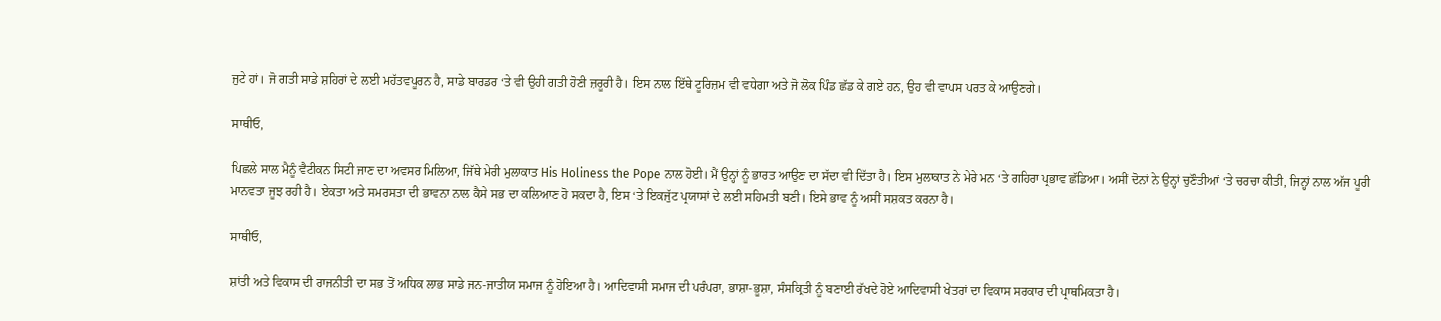ਜੁਟੇ ਹਾਂ। ਜੋ ਗਤੀ ਸਾਡੇ ਸ਼ਹਿਰਾਂ ਦੇ ਲਈ ਮਹੱਤਵਪੂਰਨ ਹੈ, ਸਾਡੇ ਬਾਰਡਰ ‘ਤੇ ਵੀ ਉਹੀ ਗਤੀ ਹੋਣੀ ਜ਼ਰੂਰੀ ਹੈ। ਇਸ ਨਾਲ ਇੱਥੇ ਟੂਰਿਜ਼ਮ ਵੀ ਵਧੇਗਾ ਅਤੇ ਜੋ ਲੋਕ ਪਿੰਡ ਛੱਡ ਕੇ ਗਏ ਹਨ, ਉਹ ਵੀ ਵਾਪਸ ਪਰਤ ਕੇ ਆਉਣਗੇ।

ਸਾਥੀਓ,

ਪਿਛਲੇ ਸਾਲ ਮੈਨੂੰ ਵੈਟੀਕਨ ਸਿਟੀ ਜਾਣ ਦਾ ਅਵਸਰ ਮਿਲਿਆ, ਜਿੱਥੇ ਮੇਰੀ ਮੁਲਾਕਾਤ His Holiness the Pope ਨਾਲ ਹੋਈ। ਮੈਂ ਉਨ੍ਹਾਂ ਨੂੰ ਭਾਰਤ ਆਉਣ ਦਾ ਸੱਦਾ ਵੀ ਦਿੱਤਾ ਹੈ। ਇਸ ਮੁਲਾਕਾਤ ਨੇ ਮੇਰੇ ਮਨ ‘ਤੇ ਗਹਿਰਾ ਪ੍ਰਭਾਵ ਛੱਡਿਆ। ਅਸੀਂ ਦੋਨਾਂ ਨੇ ਉਨ੍ਹਾਂ ਚੁਣੌਤੀਆਂ ‘ਤੇ ਚਰਚਾ ਕੀਤੀ, ਜਿਨ੍ਹਾਂ ਨਾਲ ਅੱਜ ਪੂਰੀ ਮਾਨਵਤਾ ਜੂਝ ਰਹੀ ਹੈ। ਏਕਤਾ ਅਤੇ ਸਮਰਸਤਾ ਦੀ ਭਾਵਨਾ ਨਾਲ ਕੈਸੇ ਸਭ ਦਾ ਕਲਿਆਣ ਹੋ ਸਕਦਾ ਹੈ, ਇਸ ‘ਤੇ ਇਕਜੁੱਟ ਪ੍ਰਯਾਸਾਂ ਦੇ ਲਈ ਸਹਿਮਤੀ ਬਣੀ। ਇਸੇ ਭਾਵ ਨੂੰ ਅਸੀਂ ਸਸ਼ਕਤ ਕਰਨਾ ਹੈ।

ਸਾਥੀਓ,

ਸ਼ਾਂਤੀ ਅਤੇ ਵਿਕਾਸ ਦੀ ਰਾਜਨੀਤੀ ਦਾ ਸਭ ਤੋਂ ਅਧਿਕ ਲਾਭ ਸਾਡੇ ਜਨ-ਜਾਤੀਯ ਸਮਾਜ ਨੂੰ ਹੋਇਆ ਹੈ। ਆਦਿਵਾਸੀ ਸਮਾਜ ਦੀ ਪਰੰਪਰਾ, ਭਾਸ਼ਾ-ਭੂਸ਼ਾ, ਸੰਸਕ੍ਰਿਤੀ ਨੂੰ ਬਣਾਈ ਰੱਖਦੇ ਹੋਏ ਆਦਿਵਾਸੀ ਖੇਤਰਾਂ ਦਾ ਵਿਕਾਸ ਸਰਕਾਰ ਦੀ ਪ੍ਰਾਥਮਿਕਤਾ ਹੈ।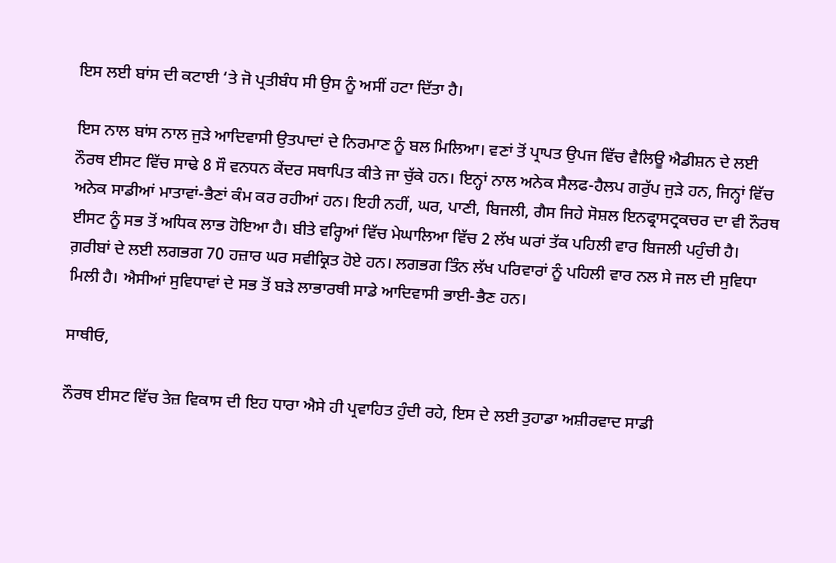ਇਸ ਲਈ ਬਾਂਸ ਦੀ ਕਟਾਈ ‘ਤੇ ਜੋ ਪ੍ਰਤੀਬੰਧ ਸੀ ਉਸ ਨੂੰ ਅਸੀਂ ਹਟਾ ਦਿੱਤਾ ਹੈ।

ਇਸ ਨਾਲ ਬਾਂਸ ਨਾਲ ਜੁੜੇ ਆਦਿਵਾਸੀ ਉਤਪਾਦਾਂ ਦੇ ਨਿਰਮਾਣ ਨੂੰ ਬਲ ਮਿਲਿਆ। ਵਣਾਂ ਤੋਂ ਪ੍ਰਾਪਤ ਉਪਜ ਵਿੱਚ ਵੈਲਿਊ ਐਡੀਸ਼ਨ ਦੇ ਲਈ ਨੌਰਥ ਈਸਟ ਵਿੱਚ ਸਾਢੇ 8 ਸੌ ਵਨਧਨ ਕੇਂਦਰ ਸਥਾਪਿਤ ਕੀਤੇ ਜਾ ਚੁੱਕੇ ਹਨ। ਇਨ੍ਹਾਂ ਨਾਲ ਅਨੇਕ ਸੈਲਫ-ਹੈਲਪ ਗਰੁੱਪ ਜੁੜੇ ਹਨ, ਜਿਨ੍ਹਾਂ ਵਿੱਚ ਅਨੇਕ ਸਾਡੀਆਂ ਮਾਤਾਵਾਂ-ਭੈਣਾਂ ਕੰਮ ਕਰ ਰਹੀਆਂ ਹਨ। ਇਹੀ ਨਹੀਂ, ਘਰ, ਪਾਣੀ, ਬਿਜਲੀ, ਗੈਸ ਜਿਹੇ ਸੋਸ਼ਲ ਇਨਫ੍ਰਾਸਟ੍ਰਕਚਰ ਦਾ ਵੀ ਨੌਰਥ ਈਸਟ ਨੂੰ ਸਭ ਤੋਂ ਅਧਿਕ ਲਾਭ ਹੋਇਆ ਹੈ। ਬੀਤੇ ਵਰ੍ਹਿਆਂ ਵਿੱਚ ਮੇਘਾਲਿਆ ਵਿੱਚ 2 ਲੱਖ ਘਰਾਂ ਤੱਕ ਪਹਿਲੀ ਵਾਰ ਬਿਜਲੀ ਪਹੁੰਚੀ ਹੈ। ਗ਼ਰੀਬਾਂ ਦੇ ਲਈ ਲਗਭਗ 70 ਹਜ਼ਾਰ ਘਰ ਸਵੀਕ੍ਰਿਤ ਹੋਏ ਹਨ। ਲਗਭਗ ਤਿੰਨ ਲੱਖ ਪਰਿਵਾਰਾਂ ਨੂੰ ਪਹਿਲੀ ਵਾਰ ਨਲ ਸੇ ਜਲ ਦੀ ਸੁਵਿਧਾ ਮਿਲੀ ਹੈ। ਐਸੀਆਂ ਸੁਵਿਧਾਵਾਂ ਦੇ ਸਭ ਤੋਂ ਬੜੇ ਲਾਭਾਰਥੀ ਸਾਡੇ ਆਦਿਵਾਸੀ ਭਾਈ-ਭੈਣ ਹਨ।

ਸਾਥੀਓ,

ਨੌਰਥ ਈਸਟ ਵਿੱਚ ਤੇਜ਼ ਵਿਕਾਸ ਦੀ ਇਹ ਧਾਰਾ ਐਸੇ ਹੀ ਪ੍ਰਵਾਹਿਤ ਹੁੰਦੀ ਰਹੇ, ਇਸ ਦੇ ਲਈ ਤੁਹਾਡਾ ਅਸ਼ੀਰਵਾਦ ਸਾਡੀ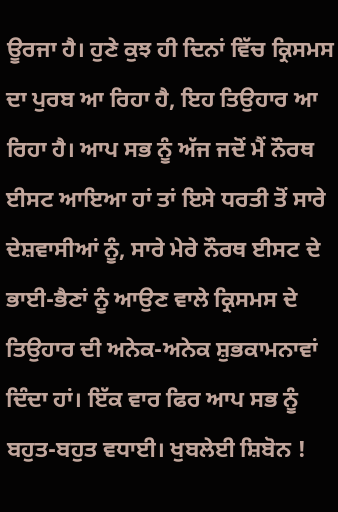ਊਰਜਾ ਹੈ। ਹੁਣੇ ਕੁਝ ਹੀ ਦਿਨਾਂ ਵਿੱਚ ਕ੍ਰਿਸਮਸ ਦਾ ਪੁਰਬ ਆ ਰਿਹਾ ਹੈ, ਇਹ ਤਿਉਹਾਰ ਆ ਰਿਹਾ ਹੈ। ਆਪ ਸਭ ਨੂੰ ਅੱਜ ਜਦੋਂ ਮੈਂ ਨੌਰਥ ਈਸਟ ਆਇਆ ਹਾਂ ਤਾਂ ਇਸੇ ਧਰਤੀ ਤੋਂ ਸਾਰੇ ਦੇਸ਼ਵਾਸੀਆਂ ਨੂੰ, ਸਾਰੇ ਮੇਰੇ ਨੌਰਥ ਈਸਟ ਦੇ ਭਾਈ-ਭੈਣਾਂ ਨੂੰ ਆਉਣ ਵਾਲੇ ਕ੍ਰਿਸਮਸ ਦੇ ਤਿਉਹਾਰ ਦੀ ਅਨੇਕ-ਅਨੇਕ ਸ਼ੁਭਕਾਮਨਾਵਾਂ ਦਿੰਦਾ ਹਾਂ। ਇੱਕ ਵਾਰ ਫਿਰ ਆਪ ਸਭ ਨੂੰ ਬਹੁਤ-ਬਹੁਤ ਵਧਾਈ। ਖੁਬਲੇਈ ਸ਼ਿਬੋਨ !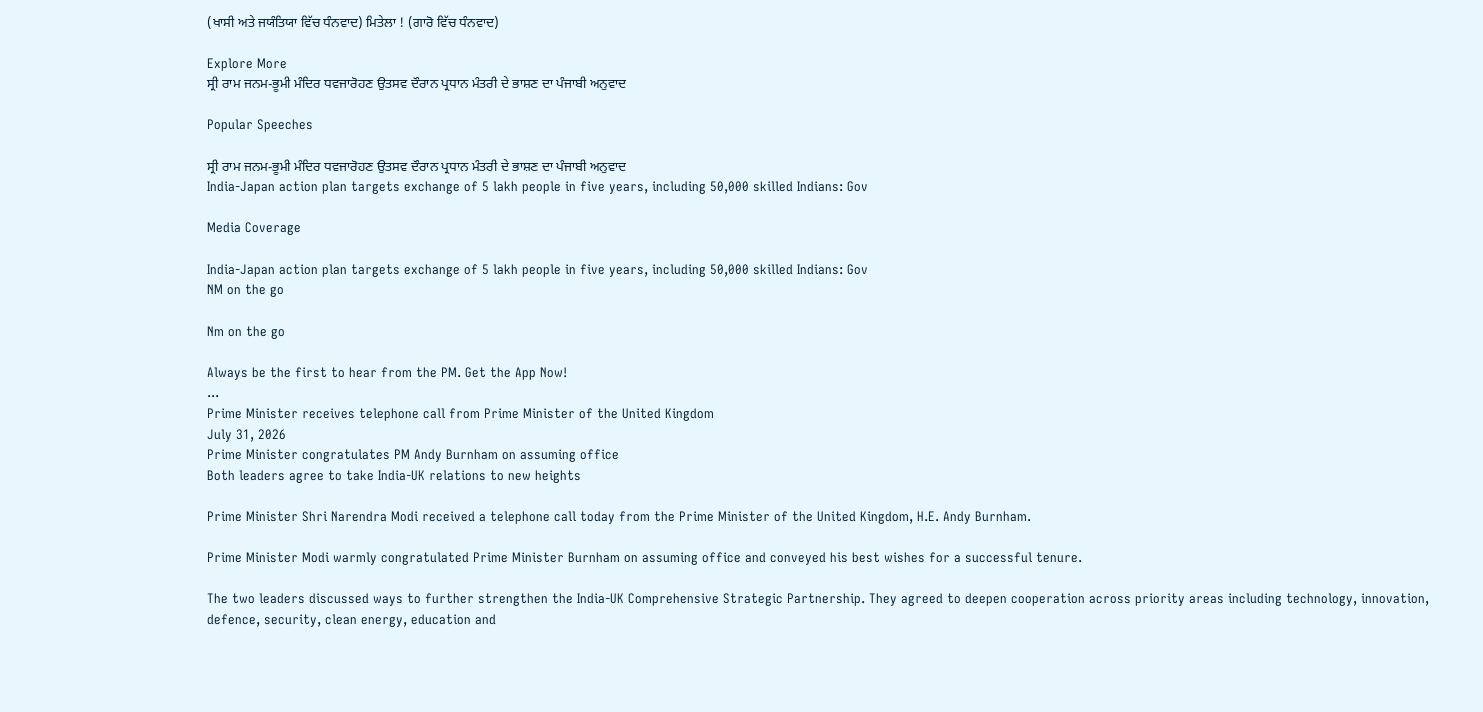(ਖਾਸੀ ਅਤੇ ਜਯੰਤਿਯਾ ਵਿੱਚ ਧੰਨਵਾਦ) ਮਿਤੇਲਾ ! (ਗਾਰੋ ਵਿੱਚ ਧੰਨਵਾਦ)

Explore More
ਸ੍ਰੀ ਰਾਮ ਜਨਮ-ਭੂਮੀ ਮੰਦਿਰ ਧਵਜਾਰੋਹਣ ਉਤਸਵ ਦੌਰਾਨ ਪ੍ਰਧਾਨ ਮੰਤਰੀ ਦੇ ਭਾਸ਼ਣ ਦਾ ਪੰਜਾਬੀ ਅਨੁਵਾਦ

Popular Speeches

ਸ੍ਰੀ ਰਾਮ ਜਨਮ-ਭੂਮੀ ਮੰਦਿਰ ਧਵਜਾਰੋਹਣ ਉਤਸਵ ਦੌਰਾਨ ਪ੍ਰਧਾਨ ਮੰਤਰੀ ਦੇ ਭਾਸ਼ਣ ਦਾ ਪੰਜਾਬੀ ਅਨੁਵਾਦ
India-Japan action plan targets exchange of 5 lakh people in five years, including 50,000 skilled Indians: Gov

Media Coverage

India-Japan action plan targets exchange of 5 lakh people in five years, including 50,000 skilled Indians: Gov
NM on the go

Nm on the go

Always be the first to hear from the PM. Get the App Now!
...
Prime Minister receives telephone call from Prime Minister of the United Kingdom
July 31, 2026
Prime Minister congratulates PM Andy Burnham on assuming office
Both leaders agree to take India-UK relations to new heights

Prime Minister Shri Narendra Modi received a telephone call today from the Prime Minister of the United Kingdom, H.E. Andy Burnham.

Prime Minister Modi warmly congratulated Prime Minister Burnham on assuming office and conveyed his best wishes for a successful tenure.

The two leaders discussed ways to further strengthen the India-UK Comprehensive Strategic Partnership. They agreed to deepen cooperation across priority areas including technology, innovation, defence, security, clean energy, education and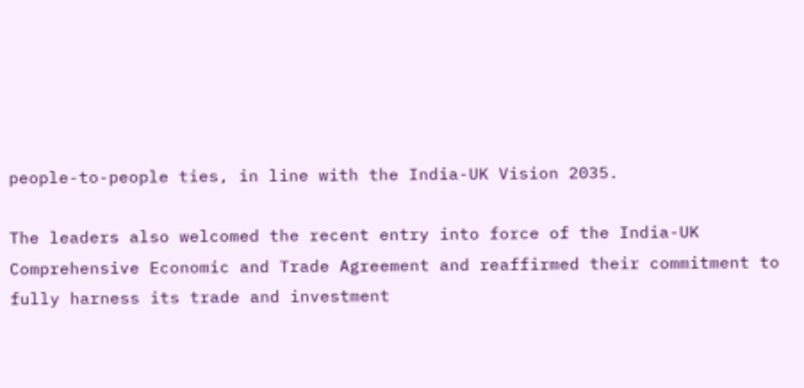people-to-people ties, in line with the India-UK Vision 2035.

The leaders also welcomed the recent entry into force of the India-UK Comprehensive Economic and Trade Agreement and reaffirmed their commitment to fully harness its trade and investment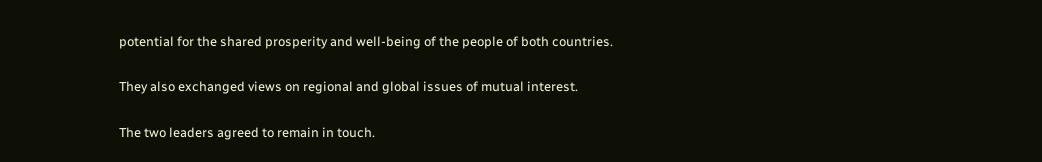potential for the shared prosperity and well-being of the people of both countries.

They also exchanged views on regional and global issues of mutual interest.

The two leaders agreed to remain in touch.